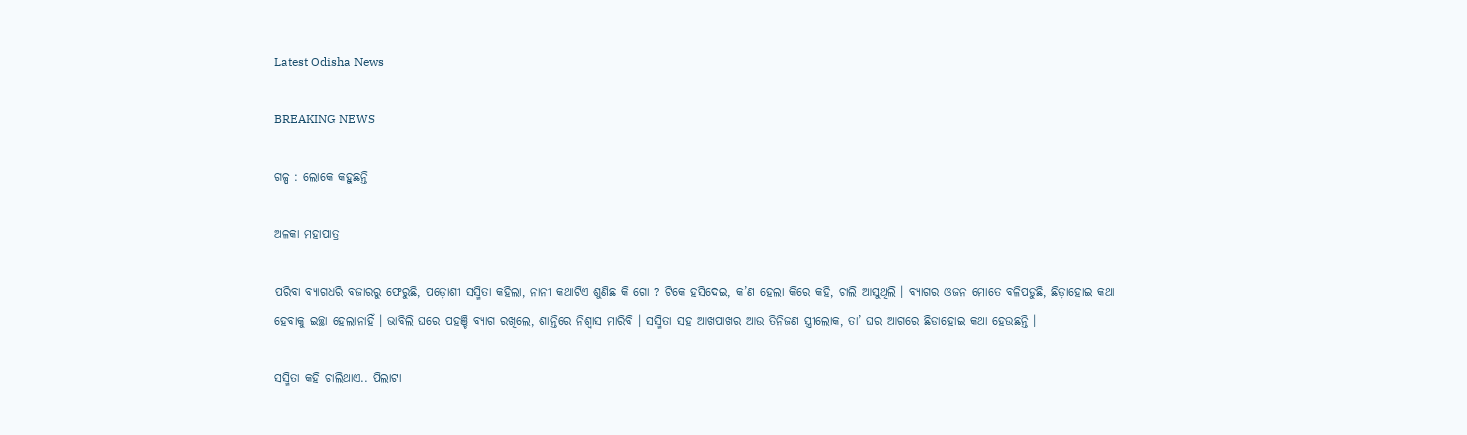Latest Odisha News

BREAKING NEWS

ଗଳ୍ପ : ଲୋକେ କହୁଛନ୍ତି

ଅଳକା ମହାପାତ୍ର

ପରିବା ବ୍ୟାଗଧରି ବଜାରରୁ ଫେରୁଛି, ପଡ଼ୋଶୀ ସସ୍ମିତା କହିଲା, ନାନୀ କଥାଟିଏ ଶୁଣିଛ କି ଗୋ ? ଟିକେ ହସିଦେଇ, କ’ଣ ହେଲା କିରେ କହି, ଚାଲି ଆସୁଥିଲି । ବ୍ୟାଗର ଓଜନ ମୋତେ ବଳିପଡୁଛି, ଛିଡ଼ାହୋଇ କଥା ହେବାକୁ ଇଚ୍ଛା ହେଲାନାହିଁ । ଭାବିଲି ଘରେ ପହଞ୍ଚି ବ୍ୟାଗ ରଖିଲେ, ଶାନ୍ତିରେ ନିଶ୍ବାସ ମାରିବି । ସସ୍ମିତା ସହ ଆଖପାଖର ଆଉ ତିନିଜଣ ସ୍ତ୍ରୀଲୋକ, ତା’ ଘର ଆଗରେ ଛିଡାହୋଇ କଥା ହେଉଛନ୍ତି ।

ସସ୍ମିତା କହି ଚାଲିଥାଏ.. ପିଲାଟା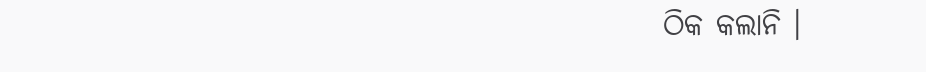ଠିକ କଲାନି ।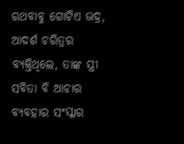ରଥବାବୁ ଗୋଟିଏ ଭଦ୍ର, ଆଦର୍ଶ ଚରିତ୍ରର ବ୍ୟକ୍ତିଥିଲେ, ତାଙ୍କ ସ୍ତ୍ରୀ ସବିତା ବି ଆଚାର ବ୍ୟବହାର ସଂସ୍କାର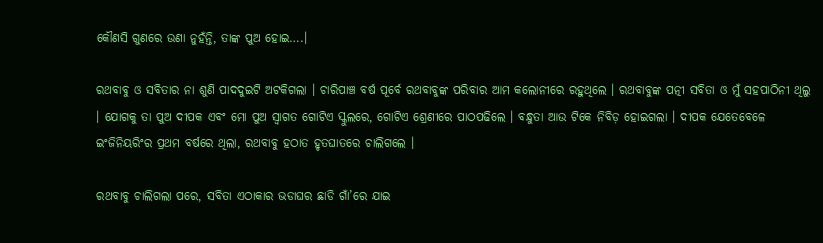କୌଣସି ଗୁଣରେ ଉଣା ନୁହଁନ୍ତି, ତାଙ୍କ ପୁଅ ହୋଇ….।

ରଥବାବୁ ଓ ସବିତାର ନା ଶୁଣି ପାଦଦୁଇଟି ଅଟକିଗଲା । ଚାରିପାଞ୍ଚ ବର୍ଷ ପୂର୍ବେ ରଥବାବୁଙ୍କ ପରିବାର ଆମ କଲୋନୀରେ ରହୁଥିଲେ । ରଥବାବୁଙ୍କ ପତ୍ନୀ ସବିତା ଓ ମୁଁ ସହପାଠିନୀ ଥିଲୁ । ଯୋଗକୁ ତା ପୁଅ ଦୀପକ ଏବଂ ମୋ ପୁଅ ସ୍ବାଗତ ଗୋଟିଏ ସ୍କୁଲରେ, ଗୋଟିଏ ଶ୍ରେଣୀରେ ପାଠପଢିଲେ । ବନ୍ଧୁତା ଆଉ ଟିକେ ନିବିଡ଼ ହୋଇଗଲା । ଦୀପକ ଯେତେବେଳେ ଇଂଜିନିୟରିଂର ପ୍ରଥମ ବର୍ଷରେ ଥିଲା, ରଥବାବୁ ହଠାତ ହୃତଘାତରେ ଚାଲିଗଲେ ।

ରଥବାବୁ ଚାଲିଗଲା ପରେ, ସବିତା ଏଠାକାର ଭଡାଘର ଛାଡି ଗାଁ’ରେ ଯାଇ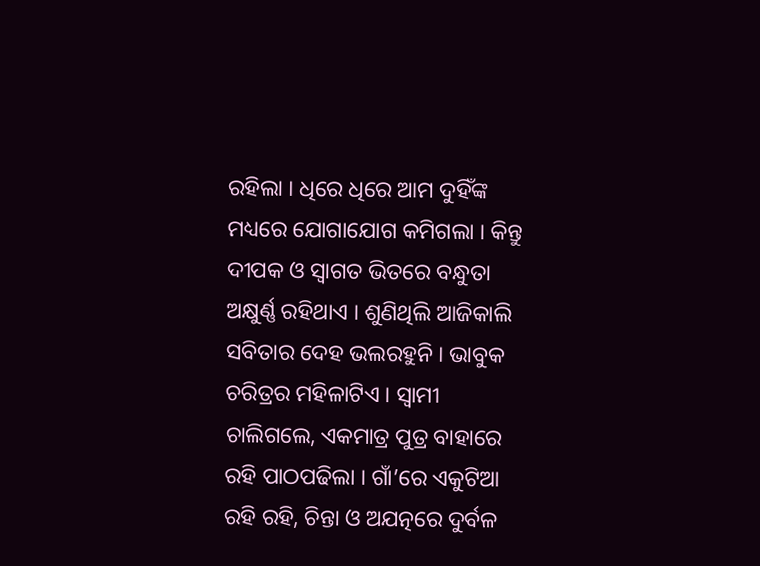ରହିଲା । ଧିରେ ଧିରେ ଆମ ଦୁହିଁଙ୍କ ମଧ୍ୟରେ ଯୋଗାଯୋଗ କମିଗଲା । କିନ୍ତୁ ଦୀପକ ଓ ସ୍ବାଗତ ଭିତରେ ବନ୍ଧୁତା ଅକ୍ଷୁର୍ଣ୍ଣ ରହିଥାଏ । ଶୁଣିଥିଲି ଆଜିକାଲି ସବିତାର ଦେହ ଭଲରହୁନି । ଭାବୁକ ଚରିତ୍ରର ମହିଳାଟିଏ । ସ୍ବାମୀ ଚାଲିଗଲେ, ଏକମାତ୍ର ପୁତ୍ର ବାହାରେ ରହି ପାଠପଢିଲା । ଗାଁ’ରେ ଏକୁଟିଆ ରହି ରହି, ଚିନ୍ତା ଓ ଅଯତ୍ନରେ ଦୁର୍ବଳ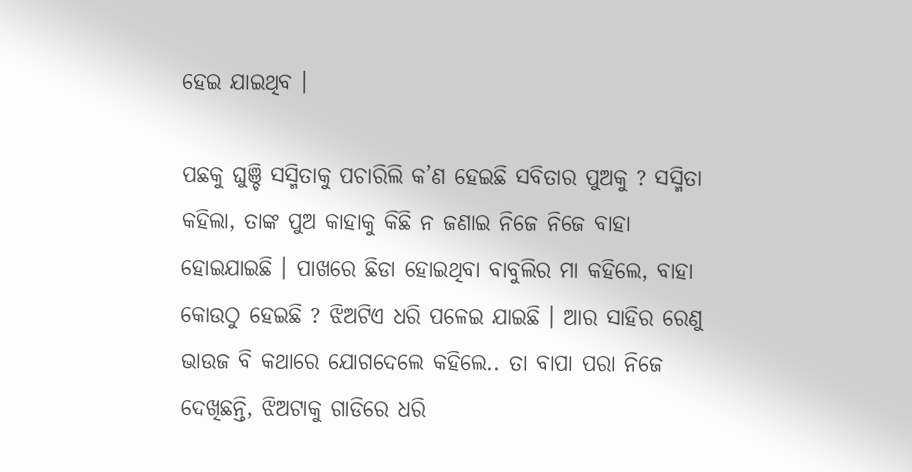ହେଇ ଯାଇଥିବ ।

ପଛକୁ ଘୁଞ୍ଚି ସସ୍ମିତାକୁ ପଚାରିଲି କ’ଣ ହେଇଛି ସବିତାର ପୁଅକୁ ? ସସ୍ମିତା କହିଲା, ତାଙ୍କ ପୁଅ କାହାକୁ କିଛି ନ ଜଣାଇ ନିଜେ ନିଜେ ବାହା ହୋଇଯାଇଛି । ପାଖରେ ଛିଡା ହୋଇଥିବା ବାବୁଲିର ମା କହିଲେ, ବାହା କୋଉଠୁ ହେଇଛି ? ଝିଅଟିଏ ଧରି ପଳେଇ ଯାଇଛି । ଆର ସାହିର ରେଣୁ ଭାଉଜ ବି କଥାରେ ଯୋଗଦେଲେ କହିଲେ.. ତା ବାପା ପରା ନିଜେ ଦେଖିଛନ୍ତି, ଝିଅଟାକୁ ଗାଡିରେ ଧରି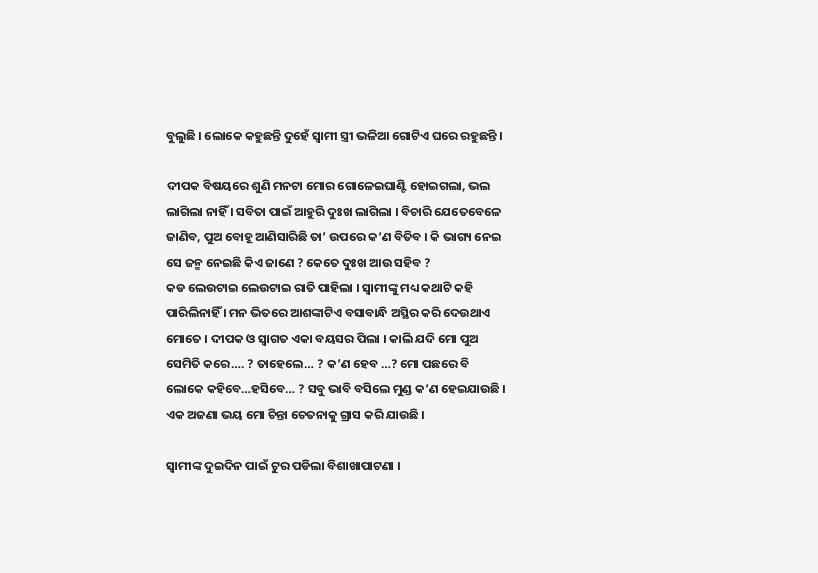ବୁଲୁଛି । ଲୋକେ କହୁଛନ୍ତି ଦୁହେଁ ସ୍ଵାମୀ ସ୍ତ୍ରୀ ଭଳିଆ ଗୋଟିଏ ଘରେ ରହୁଛନ୍ତି ।

ଦୀପକ ବିଷୟରେ ଶୁଣି ମନଟା ମୋର ଗୋଳେଇଘାଣ୍ଟି ହୋଇଗଲା, ଭଲ ଲାଗିଲା ନାହିଁ । ସବିତା ପାଇଁ ଆହୁରି ଦୁଃଖ ଲାଗିଲା । ବିଚାରି ଯେତେବେଳେ ଜାଣିବ, ପୁଅ ବୋହୂ ଆଣିସାରିଛି ତା’ ଉପରେ କ’ଣ ବିତିବ । କି ଭାଗ୍ୟ ନେଇ ସେ ଜନ୍ମ ନେଇଛି କିଏ ଜାଣେ ? କେତେ ଦୁଃଖ ଆଉ ସହିବ ?
କଡ ଲେଉଟାଇ ଲେଉଟାଇ ରାତି ପାହିଲା । ସ୍ବାମୀଙ୍କୁ ମଧ୍ୟ କଥାଟି କହି ପାରିଲିନାହିଁ । ମନ ଭିତରେ ଆଶଙ୍କାଟିଏ ବସାବାନ୍ଧି ଅସ୍ଥିର କରି ଦେଉଥାଏ ମୋତେ । ଦୀପକ ଓ ସ୍ବାଗତ ଏକା ବୟସର ପିଲା । କାଲି ଯଦି ମୋ ପୁଅ ସେମିତି କରେ…. ? ତାହେଲେ… ? କ’ଣ ହେବ …? ମୋ ପଛରେ ବି ଲୋକେ କହିବେ…ହସିବେ… ? ସବୁ ଭାବି ବସିଲେ ମୁଣ୍ଡ କ’ଣ ହେଇଯାଉଛି । ଏକ ଅଜଣା ଭୟ ମୋ ଚିନ୍ତା ଚେତନାକୁ ଗ୍ରାସ କରି ଯାଉଛି ।

ସ୍ବାମୀଙ୍କ ଦୁଇଦିନ ପାଇଁ ଟୁର ପଡିଲା ବିଶାଖାପାଟଣା ।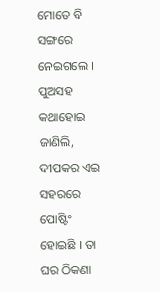ମୋତେ ବି ସଙ୍ଗରେ ନେଇଗଲେ । ପୁଅସହ କଥାହୋଇ ଜାଣିଲି, ଦୀପକର ଏଇ ସହରରେ ପୋଷ୍ଟିଂ ହୋଇଛି । ତା ଘର ଠିକଣା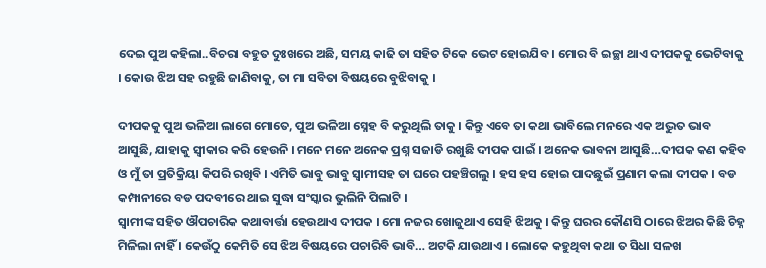ଦେଇ ପୁଅ କହିଲା..ବିଚରା ବହୁତ ଦୁଃଖରେ ଅଛି, ସମୟ କାଢି ତା ସହିତ ଟିକେ ଭେଟ ହୋଇଯିବ । ମୋର ବି ଇଚ୍ଛା ଥାଏ ଦୀପକକୁ ଭେଟିବାକୁ । କୋଉ ଝିଅ ସହ ରହୁଛି ଜାଣିବାକୁ, ତା ମା ସବିତା ବିଷୟରେ ବୁଝିବାକୁ ।

ଦୀପକକୁ ପୁଅ ଭଳିଆ ଲାଗେ ମୋତେ, ପୁଅ ଭଳିଆ ସ୍ନେହ ବି କରୁଥିଲି ତାକୁ । କିନ୍ତୁ ଏବେ ତା କଥା ଭାବିଲେ ମନରେ ଏକ ଅଦ୍ଭୁତ ଭାବ ଆସୁଛି, ଯାହାକୁ ସ୍ବୀକାର କରି ହେଉନି । ମନେ ମନେ ଅନେକ ପ୍ରଶ୍ନ ସଜାଡି ରଖୁଛି ଦୀପକ ପାଇଁ । ଅନେକ ଭାବନା ଆସୁଛି…ଦୀପକ କଣ କହିବ ଓ ମୁଁ ତା ପ୍ରତିକ୍ରିୟା କିପରି ରଖିବି । ଏମିତି ଭାବୁ ଭାବୁ ସ୍ୱାମୀସହ ତା ଘରେ ପହଞ୍ଚିଗଲୁ । ହସ ହସ ହୋଇ ପାଦଛୁଇଁ ପ୍ରଣାମ କଲା ଦୀପକ । ବଡ କମ୍ପାନୀରେ ବଡ ପଦବୀରେ ଥାଇ ସୁଦ୍ଧା ସଂସ୍କାର ଭୁଲିନି ପିଲାଟି ।
ସ୍ବାମୀଙ୍କ ସହିତ ଔପଚାରିକ କଥାବାର୍ତ୍ତା ହେଉଥାଏ ଦୀପକ । ମୋ ନଜର ଖୋଜୁଥାଏ ସେହି ଝିଅକୁ । କିନ୍ତୁ ଘରର କୌଣସି ଠାରେ ଝିଅର କିଛି ଚିହ୍ନ ମିଳିଲା ନାହିଁ । କେଉଁଠୁ କେମିତି ସେ ଝିଅ ବିଷୟରେ ପଚାରିବି ଭାବି… ଅଟକି ଯାଉଥାଏ । ଲୋକେ କହୁଥିବା କଥା ତ ସିଧା ସଳଖ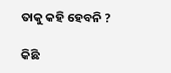ତାକୁ କହି ହେବନି ?

କିଛି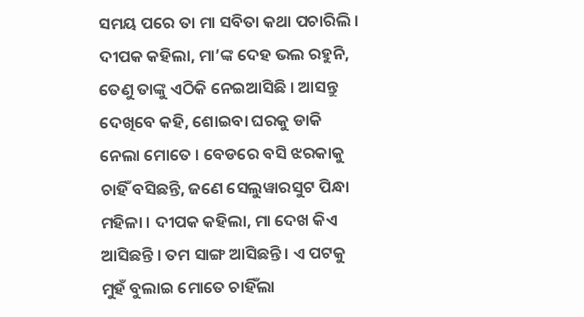ସମୟ ପରେ ତା ମା ସବିତା କଥା ପଚାରିଲି । ଦୀପକ କହିଲା, ମା’ଙ୍କ ଦେହ ଭଲ ରହୁନି, ତେଣୁ ତାଙ୍କୁ ଏଠିକି ନେଇଆସିଛି । ଆସନ୍ତୁ ଦେଖିବେ କହି, ଶୋଇବା ଘରକୁ ଡାକି ନେଲା ମୋତେ । ବେଡରେ ବସି ଝରକାକୁ ଚାହିଁ ବସିଛନ୍ତି, ଜଣେ ସେଲୁୱାରସୁଟ ପିନ୍ଧା ମହିଳା । ଦୀପକ କହିଲା, ମା ଦେଖ କିଏ ଆସିଛନ୍ତି । ତମ ସାଙ୍ଗ ଆସିଛନ୍ତି । ଏ ପଟକୁ ମୁହଁ ବୁଲାଇ ମୋତେ ଚାହିଁଲା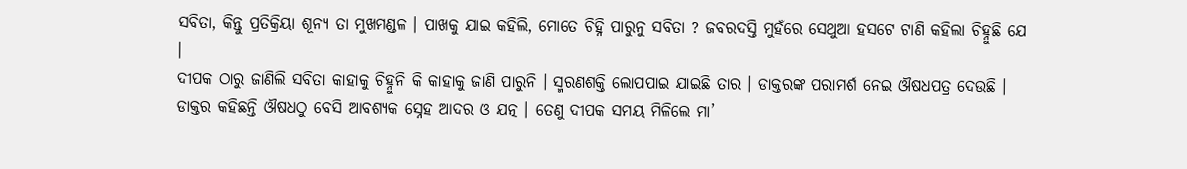ସବିତା, କିନ୍ତୁ ପ୍ରତିକ୍ରିୟା ଶୂନ୍ୟ ତା ମୁଖମଣ୍ଡଳ । ପାଖକୁ ଯାଇ କହିଲି, ମୋତେ ଚିହ୍ନି ପାରୁନୁ ସବିତା ? ଜବରଦସ୍ତି ମୁହଁରେ ସେଥୁଆ ହସଟେ ଟାଣି କହିଲା ଚିହ୍ନୁଛି ଯେ ।
ଦୀପକ ଠାରୁ ଜାଣିଲି ସବିତା କାହାକୁ ଚିହ୍ନୁନି କି କାହାକୁ ଜାଣି ପାରୁନି । ସ୍ମରଣଶକ୍ତି ଲୋପପାଇ ଯାଇଛି ତାର । ଡାକ୍ତରଙ୍କ ପରାମର୍ଶ ନେଇ ଔଷଧପତ୍ର ଦେଉଛି । ଡାକ୍ତର କହିଛନ୍ତି ଔଷଧଠୁ ବେସି ଆବଶ୍ୟକ ସ୍ନେହ ଆଦର ଓ ଯତ୍ନ । ତେଣୁ ଦୀପକ ସମୟ ମିଳିଲେ ମା’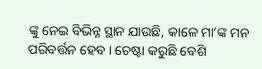ଙ୍କୁ ନେଇ ବିଭିନ୍ନ ସ୍ଥାନ ଯାଉଛି, କାଳେ ମା’ଙ୍କ ମନ ପରିବର୍ତ୍ତନ ହେବ । ଚେଷ୍ଟା କରୁଛି ବେଶି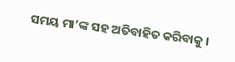ସମୟ ମା’ଙ୍କ ସହ ଅତିବାହିତ କରିବାକୁ ।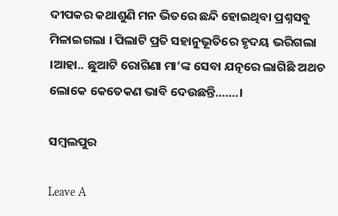ଦୀପକର କଥାଶୁଣି ମନ ଭିତରେ ଛନ୍ଦି ହୋଇଥିବା ପ୍ରଶ୍ନସବୁ ମିଳାଇଗଲା । ପିଲାଟି ପ୍ରତି ସହାନୁଭୂତିରେ ହୃଦୟ ଭରିଗଲା ।ଆହା.. ଛୁଆଟି ରୋଗିଣା ମା’ଙ୍କ ସେବା ଯତ୍ନରେ ଲାଗିଛି ଅଥଚ ଲୋକେ କେତେକଣ ଭାବି ଦେଉଛନ୍ତି…….।

ସମ୍ବଲପୁର

Leave A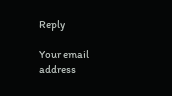Reply

Your email address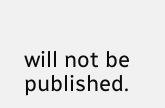will not be published.